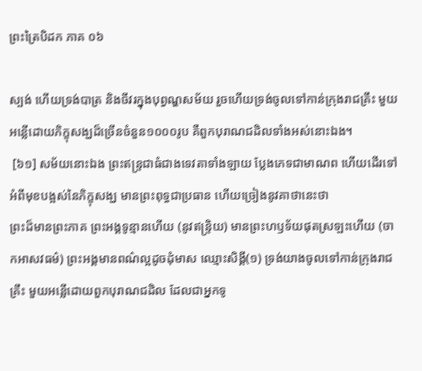ព្រះត្រៃបិដក ភាគ ០៦

ស្បង់ ហើយទ្រង់បាត្រ និងចីវរក្នុងបុព្វណ្ហសម័យ រួចហើយទ្រង់ចូលទៅកាន់ក្រុងរាជគ្រឹះ មួយអន្លើដោយភិក្ខុសង្ឃដ៏ច្រើនចំនួន១០០០រូប គឺពួកបុរាណជដិលទាំងអស់នោះឯង។
 [៦១] សម័យនោះឯង ព្រះឥន្ទ្រជាធំជាងទេវតាទាំងឡាយ ប្លែងភេទជាមាណព ហើយដើរទៅអំពីមុខបង្អស់នៃភិក្ខុសង្ឃ មានព្រះពុទ្ធជាប្រធាន ហើយច្រៀងនូវគាថានេះថា
ព្រះដ៏មានព្រះភាគ ព្រះអង្គទូន្មានហើយ (នូវឥន្ទ្រិយ) មានព្រះហឫទ័យផុតស្រឡះហើយ (ចាកអាសវធម៌) ព្រះអង្គមានពណ៌ល្អដូចដុំមាស ឈ្មោះសិង្គី(១) ទ្រង់យាងចូលទៅកាន់ក្រុងរាជគ្រឹះ មួយអន្លើដោយពួកបុរាណជដិល ដែលជាអ្នកទូ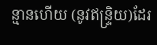ន្មានហើយ (នូវឥន្ទ្រិយ)ដែរ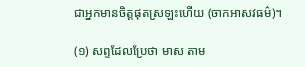ជាអ្នកមានចិត្តផុតស្រឡះហើយ (ចាកអាសវធម៌)។

(១) សព្ទដែលប្រែថា មាស តាម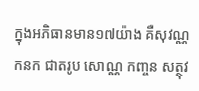ក្នុងអភិធានមាន១៧យ៉ាង គឺសុវណ្ណ កនក ជាតរូប សោណ្ណ កញ្ចន សត្ថុវ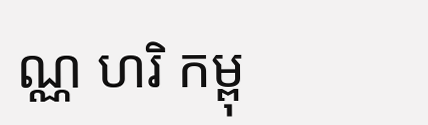ណ្ណ ហរិ កម្ពុ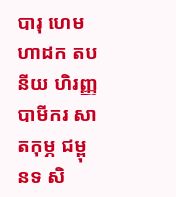បារុ ហេម ហាដក តបនីយ ហិរញ្ញ បាមីករ សាតកុម្ភ ជម្ពុនទ សិ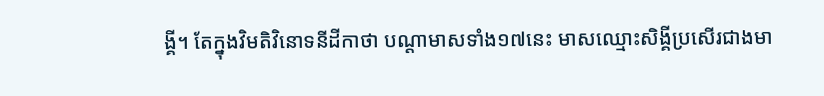ង្គី។ តែក្នុងវិមតិវិនោទនីដីកាថា បណ្តាមាសទាំង១៧នេះ មាសឈ្មោះសិង្គីប្រសើរជាងមា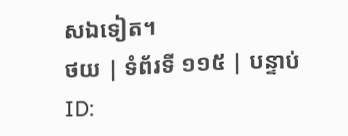សឯទៀត។
ថយ | ទំព័រទី ១១៥ | បន្ទាប់
ID: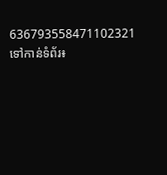636793558471102321
ទៅកាន់ទំព័រ៖